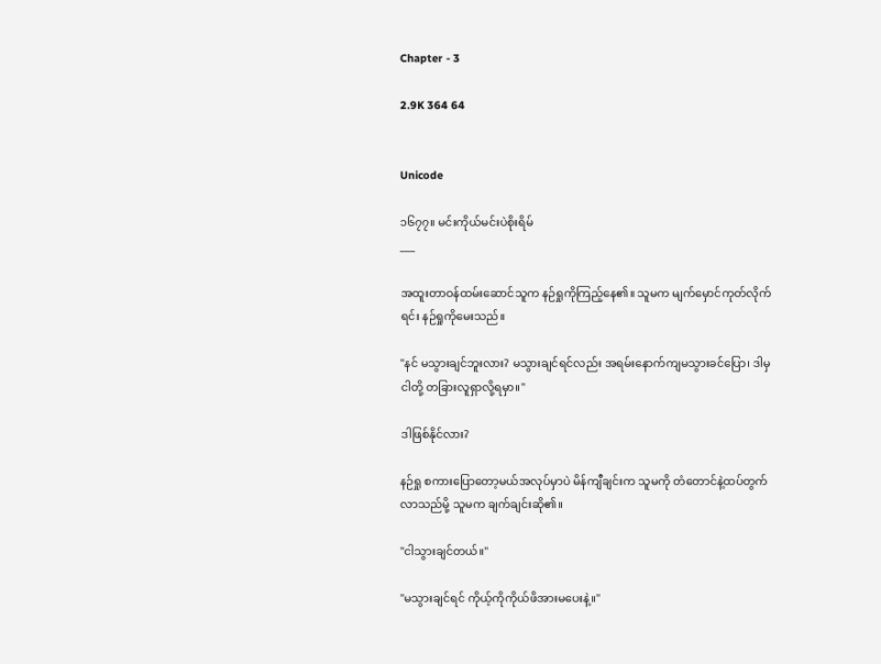Chapter - 3

2.9K 364 64


Unicode

၁၆၇၇။ မင်းကိုယ်မင်းပဲစိုးရိမ်
___

အထူးတာဝန်ထမ်းဆောင်သူက နဉ်ရှုကိုကြည့်နေ၏။ သူမက မျက်မှောင်ကုတ်လိုက်ရင်း နဉ်ရှုကိုမေးသည်။

"နင် မသွားချင်ဘူးလား? မသွားချင်ရင်လည်း အရမ်းနောက်ကျမသွားခင်ပြော၊ ဒါမှ ငါတို့ တခြားလူရှာလို့ရမှာ။"

ဒါဖြစ်နိုင်လား?

နဉ်ရှု စကားပြောတော့မယ်အလုပ်မှာပဲ မိန်ကျီချင်းက သူမကို တံတောင်နဲ့ထပ်တွက်လာသည်မို့ သူမက ချက်ချင်းဆို၏။

"ငါသွားချင်တယ်။"

"မသွားချင်ရင် ကိုယ့်ကိုကိုယ်ဖိအားမပေးနဲ့။"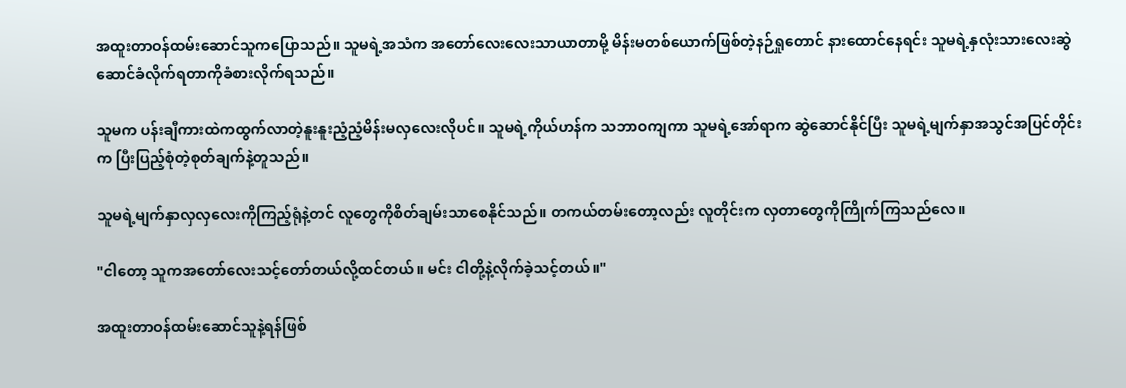အထူးတာဝန်ထမ်းဆောင်သူကပြောသည်။ သူမရဲ့အသံက အတော်လေးလေးသာယာတာမို့ မိန်းမတစ်ယောက်ဖြစ်တဲ့နဉ်ရှုတောင် နားထောင်နေရင်း သူမရဲ့နှလုံးသားလေးဆွဲဆောင်ခံလိုက်ရတာကိုခံစားလိုက်ရသည်။

သူမက ပန်းချီကားထဲကထွက်လာတဲ့နူးနူးညံ့ညံ့မိန်းမလှလေးလိုပင်။ သူမရဲ့ကိုယ်ဟန်က သဘာဝကျကာ သူမရဲ့အော်ရာက ဆွဲဆောင်နိုင်ပြီး သူမရဲ့မျက်နှာအသွင်အပြင်တိုင်းက ပြီးပြည့်စုံတဲ့စုတ်ချက်နဲ့တူသည်။

သူမရဲ့မျက်နှာလှလှလေးကိုကြည့်ရုံနဲ့တင် လူတွေကိုစိတ်ချမ်းသာစေနိုင်သည်။ တကယ်တမ်းတော့လည်း လူတိုင်းက လှတာတွေကိုကြိုက်ကြသည်လေ။

"ငါတော့ သူကအတော်လေးသင့်တော်တယ်လို့ထင်တယ်။ မင်း ငါတို့နဲ့လိုက်ခဲ့သင့်တယ်။"

အထူးတာဝန်ထမ်းဆောင်သူနဲ့ရန်ဖြစ်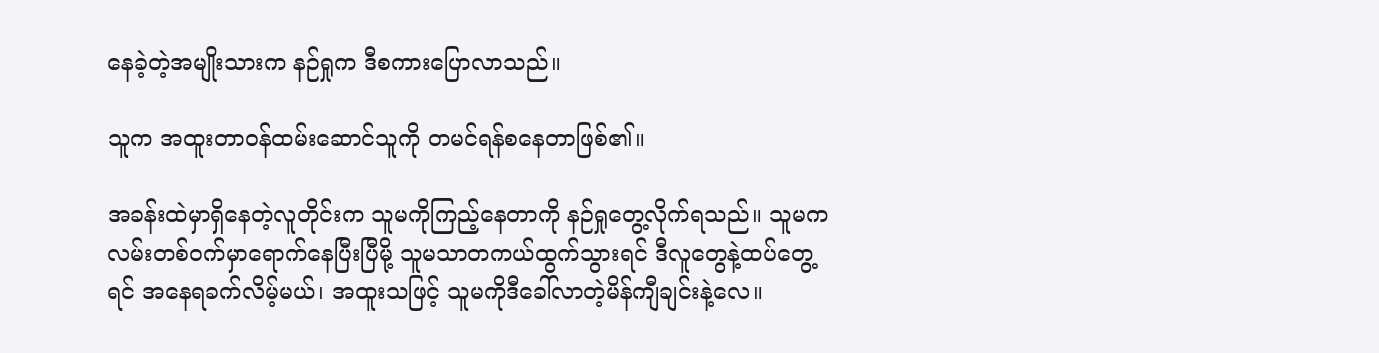နေခဲ့တဲ့အမျိုးသားက နဉ်ရှုက ဒီစကားပြောလာသည်။

သူက အထူးတာဝန်ထမ်းဆောင်သူကို တမင်ရန်စနေတာဖြစ်၏။

အခန်းထဲမှာရှိနေတဲ့လူတိုင်းက သူမကိုကြည့်နေတာကို နဉ်ရှုတွေ့လိုက်ရသည်။ သူမက လမ်းတစ်ဝက်မှာရောက်နေပြီးပြီမို့ သူမသာတကယ်ထွက်သွားရင် ဒီလူတွေနဲ့ထပ်တွေ့ရင် အနေရခက်လိမ့်မယ်၊ အထူးသဖြင့် သူမကိုဒီခေါ်လာတဲ့မိန်ကျီချင်းနဲ့လေ။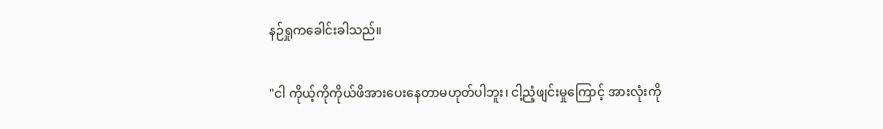နဉ်ရှုကခေါင်းခါသည်။

"ငါ ကိုယ့်ကိုကိုယ်ဖိအားပေးနေတာမဟုတ်ပါဘူး၊ ငါ့ညံ့ဖျင်းမှုကြောင့် အားလုံးကို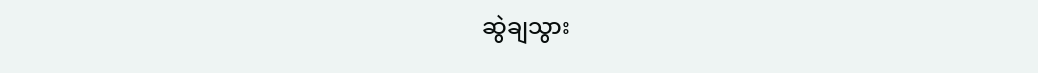ဆွဲချသွား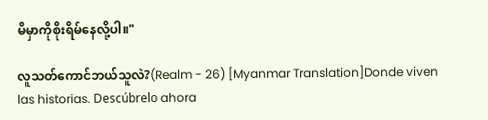မိမှာကိုစိုးရိမ်နေလို့ပါ။"

လူသတ်ကောင်ဘယ်သူလဲ?(Realm - 26) [Myanmar Translation]Donde viven las historias. Descúbrelo ahora